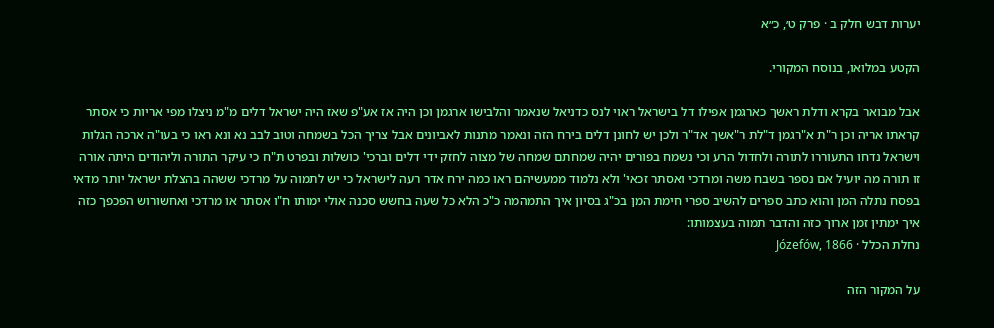יערות דבש חלק ב · פרק ט׳, כ״א

הקטע במלואו, בנוסח המקורי.

אבל מבואר בקרא ודלת ראשך כארגמן אפילו דל בישראל ראוי לנס כדניאל שנאמר והלבישו ארגמן וכן היה אז אע"פ שאז היה ישראל דלים מ"מ ניצלו מפי אריות כי אסתר קראתו אריה וכן ר"ת א"רגמן ד"לת ר"אשך אד"ר ולכן יש לחונן דלים בירח הזה ונאמר מתנות לאביונים אבל צריך הכל בשמחה וטוב לבב נא ונא ראו כי בעו"ה ארכה הגלות וישראל נדחו התעוררו לתורה ולחדול הרע וכי נשמח בפורים יהיה שמחתם שמחה של מצוה לחזק ידי דלים וברכי' כושלות ובפרט ת"ח כי עיקר התורה וליהודים היתה אורה זו תורה מה יועיל אם נספר בשבח משה ומרדכי ואסתר זכאי' ולא נלמוד ממעשיהם ראו כמה ירח אדר רעה לישראל כי יש לתמוה על מרדכי ששהה בהצלת ישראל יותר מדאי בפסח נתלה המן והוא כתב ספרים להשיב ספרי חימת המן בכ"ג בסיון איך התמהמה כ"כ הלא כל שעה בחשש סכנה אולי ימותו ח"ו אסתר או מרדכי ואחשורוש הפכפך כזה איך ימתין זמן ארוך כזה והדבר תמוה בעצמותו:
נחלת הכלל · Józefów, 1866

על המקור הזה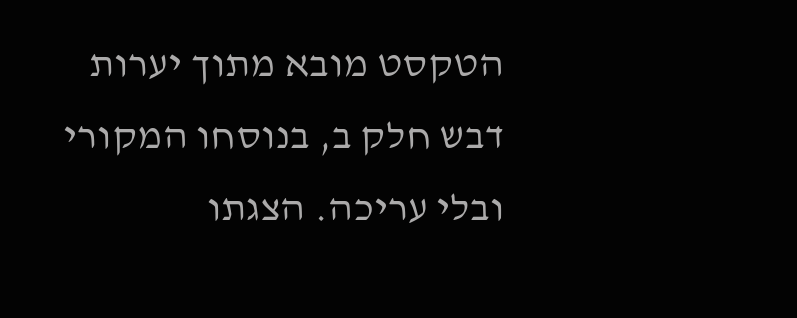הטקסט מובא מתוך יערות דבש חלק ב, בנוסחו המקורי ובלי עריכה. הצגתו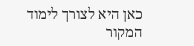כאן היא לצורך לימוד המקור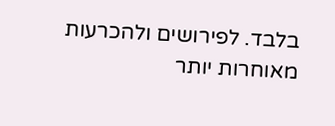בלבד. לפירושים ולהכרעות מאוחרות יותר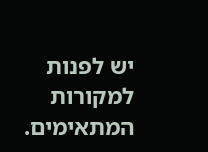יש לפנות למקורות המתאימים.